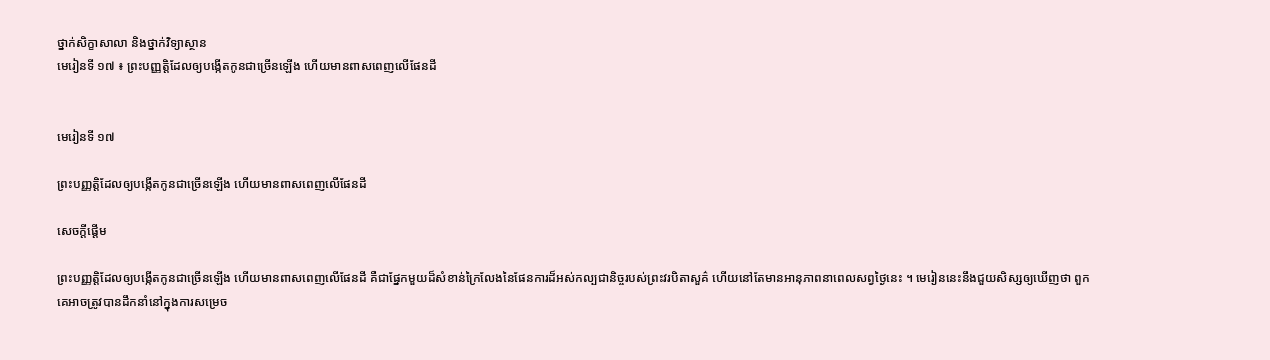ថ្នាក់សិក្ខាសាលា និងថ្នាក់វិទ្យាស្ថាន
មេរៀនទី ១៧ ៖ ព្រះបញ្ញត្តិដែលឲ្យបង្កើតកូនជាច្រើនឡើង ហើយមានពាសពេញលើផែនដី


មេរៀនទី ១៧

ព្រះបញ្ញត្តិដែលឲ្យបង្កើតកូនជាច្រើនឡើង ហើយមានពាសពេញលើផែនដី

សេចក្ដីផ្ដើម

ព្រះបញ្ញត្តិដែលឲ្យបង្កើតកូនជាច្រើនឡើង ហើយមានពាសពេញលើផែនដី គឺជាផ្នែកមួយដ៏សំខាន់ក្រៃលែងនៃផែនការដ៏អស់កល្បជានិច្ចរបស់ព្រះវរបិតាសួគ៌ ហើយនៅតែមានអានុភាពនាពេលសព្វថ្ងៃនេះ ។ មេរៀននេះនឹងជួយសិស្សឲ្យឃើញថា ពួកគេអាចត្រូវបានដឹកនាំនៅក្នុងការសម្រេច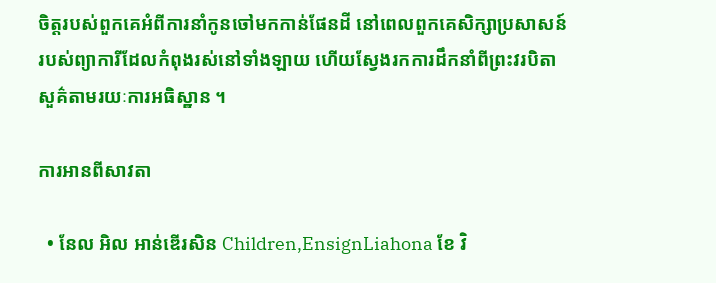ចិត្តរបស់ពួកគេអំពីការនាំកូនចៅមកកាន់ផែនដី នៅពេលពួកគេសិក្សាប្រសាសន៍របស់ព្យាការីដែលកំពុងរស់នៅទាំងឡាយ ហើយស្វែងរកការដឹកនាំពីព្រះវរបិតាសួគ៌តាមរយៈការអធិស្ឋាន ។

ការអានពីសាវតា

  • នែល អិល អាន់ឌើរសិន Children,EnsignLiahona ខែ វិ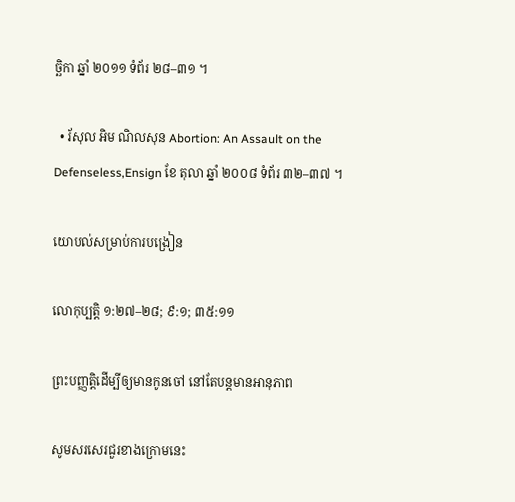ច្ឆិកា ឆ្នាំ ២០១១ ទំព័រ ២៨–៣១ ។

  • រ័សុល អិម ណិលសុន Abortion: An Assault on the Defenseless,Ensign ខែ តុលា ឆ្នាំ ២០០៨ ទំព័រ ៣២–៣៧ ។

យោបល់សម្រាប់ការបង្រៀន

លោកុប្បត្តិ ១:២៧–២៨; ៩:១; ៣៥:១១

ព្រះបញ្ញត្តិដើម្បីឲ្យមានកូនចៅ នៅតែបន្ដមានអានុភាព

សូមសរសេរជួរខាងក្រោមនេះ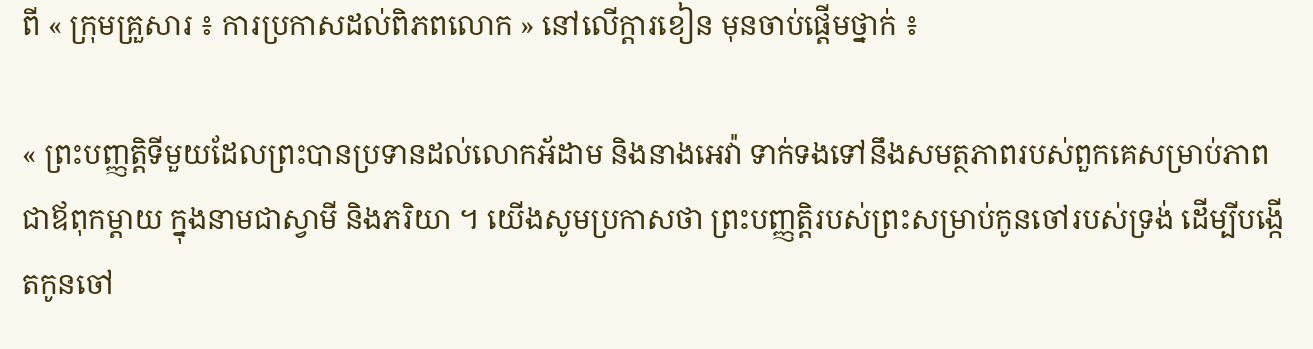ពី « ក្រុមគ្រួសារ ៖ ការប្រកាសដល់ពិភពលោក » នៅលើក្ដារខៀន មុនចាប់ផ្ដើមថ្នាក់ ៖

« ព្រះបញ្ញត្តិទីមួយដែលព្រះបានប្រទានដល់លោកអ័ដាម និងនាងអេវ៉ា ទាក់ទងទៅនឹងសមត្ថភាពរបស់ពួកគេសម្រាប់ភាពជាឪពុកម្ដាយ ក្នុងនាមជាស្វាមី និងភរិយា ។ យើងសូមប្រកាសថា ព្រះបញ្ញត្តិរបស់ព្រះសម្រាប់កូនចៅរបស់ទ្រង់ ដើម្បីបង្កើតកូនចៅ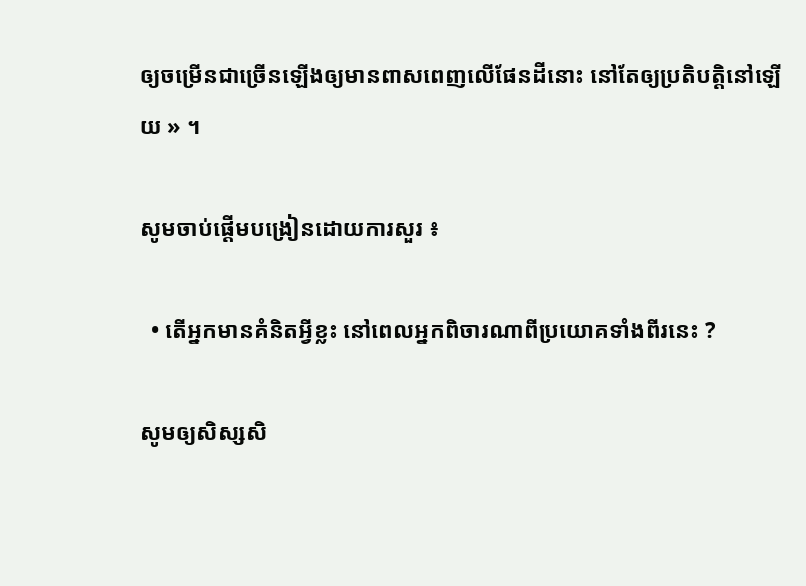ឲ្យចម្រើនជាច្រើនឡើងឲ្យមានពាសពេញលើផែនដីនោះ នៅតែឲ្យប្រតិបត្តិនៅឡើយ » ។

សូមចាប់ផ្ដើមបង្រៀនដោយការសួរ ៖

  • តើអ្នកមានគំនិតអ្វីខ្លះ នៅពេលអ្នកពិចារណាពីប្រយោគទាំងពីរនេះ ?

សូមឲ្យសិស្សសិ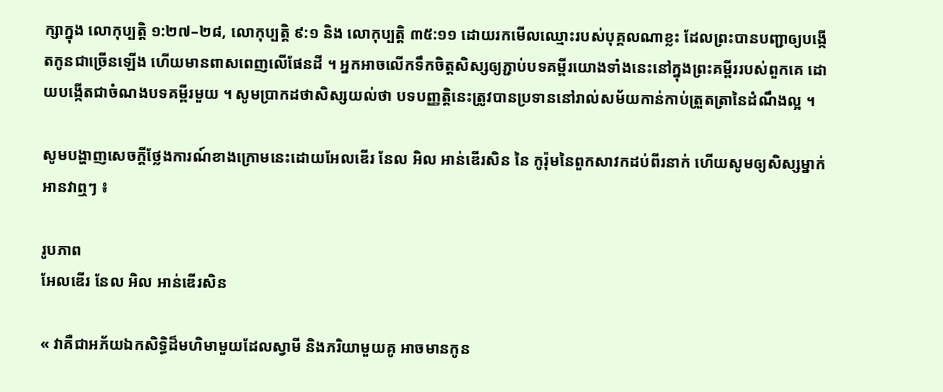ក្សាក្នុង លោកុប្បត្តិ ១:២៧–២៨, លោកុប្បត្តិ ៩:១ និង លោកុប្បត្តិ ៣៥:១១ ដោយរកមើលឈ្មោះរបស់បុគ្គលណាខ្លះ ដែលព្រះបានបញ្ជាឲ្យបង្កើតកូនជាច្រើនឡើង ហើយមានពាសពេញលើផែនដី ។ អ្នកអាចលើកទឹកចិត្តសិស្សឲ្យភ្ជាប់បទគម្ពីរយោងទាំងនេះនៅក្នុងព្រះគម្ពីររបស់ពួកគេ ដោយបង្កើតជាចំណងបទគម្ពីរមួយ ។ សូមប្រាកដថាសិស្សយល់ថា បទបញ្ញត្តិនេះត្រូវបានប្រទាននៅរាល់សម័យកាន់កាប់ត្រួតត្រានៃដំណឹងល្អ ។

សូមបង្ហាញសេចក្ដីថ្លែងការណ៍ខាងក្រោមនេះដោយអែលឌើរ នែល អិល អាន់ឌើរសិន នៃ កូរ៉ុមនៃពួកសាវកដប់ពីរនាក់ ហើយសូមឲ្យសិស្សម្នាក់អានវាឮៗ ៖

រូបភាព
អែលឌើរ នែល អិល អាន់ឌើរសិន

« វាគឺជាអភ័យឯកសិទ្ធិដ៏មហិមាមួយដែលស្វាមី និងភរិយាមួយគូ អាចមានកូន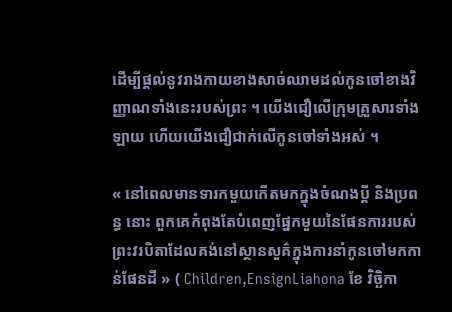ដើម្បីផ្ដល់នូវរាងកាយខាងសាច់ឈាមដល់កូនចៅខាងវិញ្ញាណទាំងនេះរបស់ព្រះ ។ យើងជឿលើក្រុមគ្រួសារទាំងឡាយ ហើយយើងជឿជាក់លើកូនចៅទាំងអស់ ។

« នៅពេលមានទារកមួយកើតមកក្នុងចំណងប្ដី និងប្រពន្ធ នោះ ពួកគេកំពុងតែបំពេញផ្នែកមួយនៃផែនការរបស់ព្រះវរបិតាដែលគង់នៅស្ថានសួគ៌ក្នុងការនាំកូនចៅមកកាន់ផែនដី » ( Children,EnsignLiahona ខែ វិច្ឆិកា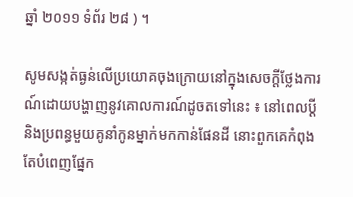ឆ្នាំ ២០១១ ទំព័រ ២៨ ) ។

សូមសង្កត់ធ្ងន់លើប្រយោគចុងក្រោយនៅក្នុងសេចក្ដីថ្លែងការណ៍ដោយបង្ហាញនូវគោលការណ៍ដូចតទៅនេះ ៖ នៅពេលប្ដី និងប្រពន្ធមួយគូនាំកូនម្នាក់មកកាន់ផែនដី នោះពួកគេកំពុងតែបំពេញផ្នែក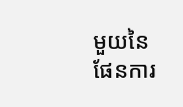មួយនៃផែនការ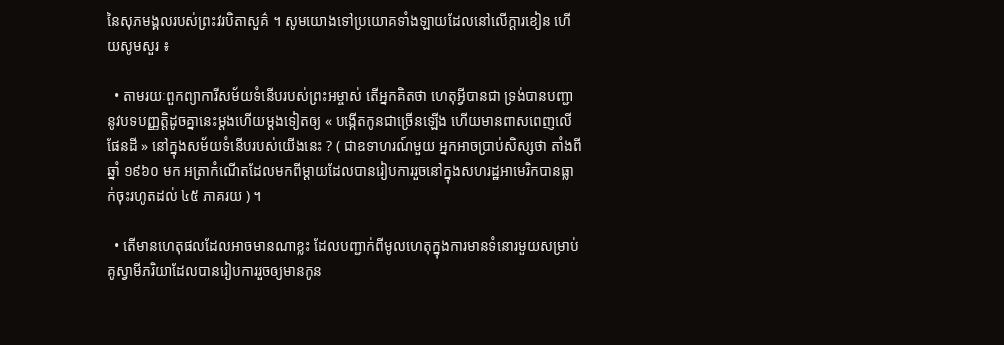នៃសុភមង្គលរបស់ព្រះវរបិតាសួគ៌ ។ សូមយោងទៅប្រយោគទាំងឡាយដែលនៅលើក្ដារខៀន ហើយសូមសួរ ៖

  • តាមរយៈពួកព្យាការីសម័យទំនើបរបស់ព្រះអម្ចាស់ តើអ្នកគិតថា ហេតុអ្វីបានជា ទ្រង់បានបញ្ជានូវបទបញ្ញត្តិដូចគ្នានេះម្ដងហើយម្ដងទៀតឲ្យ « បង្កើតកូនជាច្រើនឡើង ហើយមានពាសពេញលើផែនដី » នៅក្នុងសម័យទំនើបរបស់យើងនេះ ? ( ជាឧទាហរណ៍មួយ អ្នកអាចប្រាប់សិស្សថា តាំងពីឆ្នាំ ១៩៦០ មក អត្រាកំណើតដែលមកពីម្ដាយដែលបានរៀបការរួចនៅក្នុងសហរដ្ឋអាមេរិកបានធ្លាក់ចុះរហូតដល់ ៤៥ ភាគរយ ) ។

  • តើមានហេតុផលដែលអាចមានណាខ្លះ ដែលបញ្ជាក់ពីមូលហេតុក្នុងការមានទំនោរមួយសម្រាប់គូស្វាមីភរិយាដែលបានរៀបការរួចឲ្យមានកូន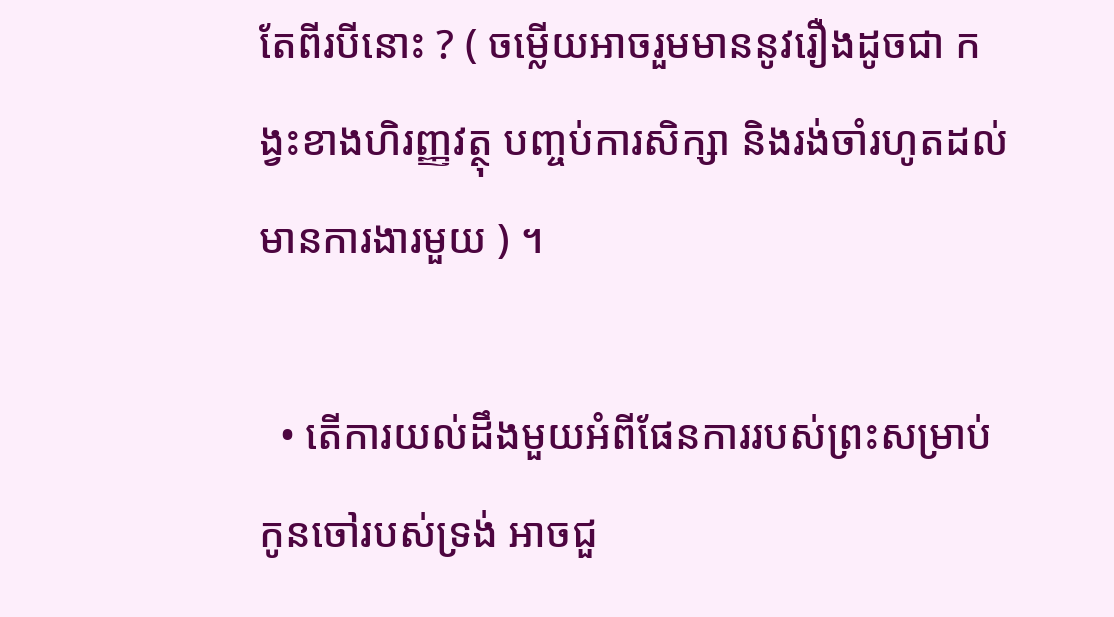តែពីរបីនោះ ? ( ចម្លើយអាចរួមមាននូវរឿងដូចជា កង្វះខាងហិរញ្ញវត្ថុ បញ្ចប់ការសិក្សា និងរង់ចាំរហូតដល់មានការងារមួយ ) ។

  • តើការយល់ដឹងមួយអំពីផែនការរបស់ព្រះសម្រាប់កូនចៅរបស់ទ្រង់ អាចជួ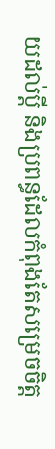យដល់ប្ដី និងប្រពន្ធដែលកំពុងតែសម្រេចចិត្ត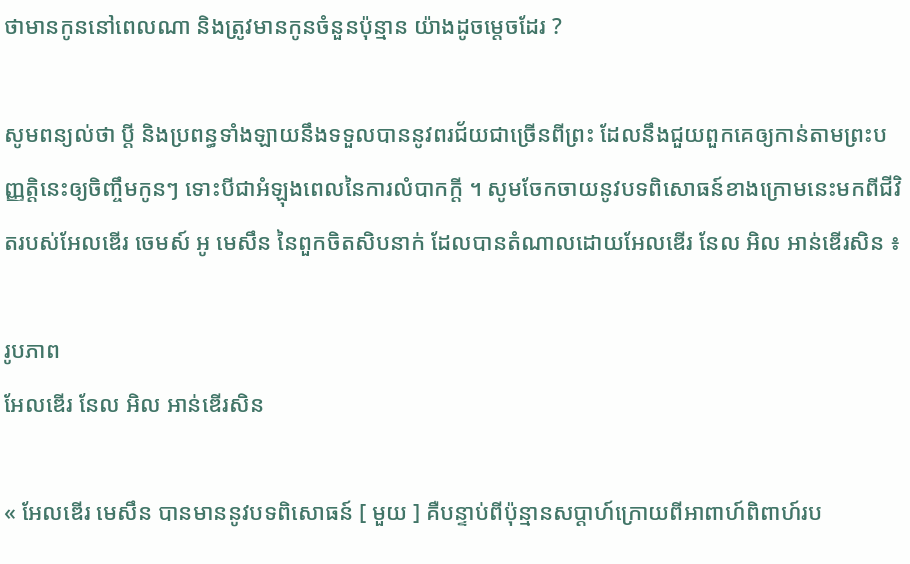ថាមានកូននៅពេលណា និងត្រូវមានកូនចំនួនប៉ុន្មាន យ៉ាងដូចម្ដេចដែរ ?

សូមពន្យល់ថា ប្ដី និងប្រពន្ធទាំងឡាយនឹងទទួលបាននូវពរជ័យជាច្រើនពីព្រះ ដែលនឹងជួយពួកគេឲ្យកាន់តាមព្រះបញ្ញត្តិនេះឲ្យចិញ្ចឹមកូនៗ ទោះបីជាអំឡុងពេលនៃការលំបាកក្ដី ។ សូមចែកចាយនូវបទពិសោធន៍ខាងក្រោមនេះមកពីជីវិតរបស់អែលឌើរ ចេមស៍ អូ មេសឹន នៃពួកចិតសិបនាក់ ដែលបានតំណាលដោយអែលឌើរ នែល អិល អាន់ឌើរសិន ៖

រូបភាព
អែលឌើរ នែល អិល អាន់ឌើរសិន

« អែលឌើរ មេសឹន បានមាននូវបទពិសោធន៍ [ មួយ ] គឺបន្ទាប់ពីប៉ុន្មានសប្ដាហ៍ក្រោយពីអាពាហ៍ពិពាហ៍រប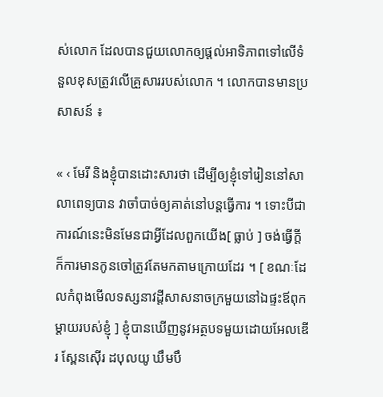ស់លោក ដែលបានជួយលោកឲ្យផ្ដល់អាទិភាពទៅលើទំនួលខុសត្រូវលើគ្រួសាររបស់លោក ។ លោកបានមានប្រសាសន៍ ៖

« ‹ មែរី និងខ្ញុំបានដោះសារថា ដើម្បីឲ្យខ្ញុំទៅរៀននៅសាលាពេទ្យបាន វាចាំបាច់ឲ្យគាត់នៅបន្ដធ្វើការ ។ ទោះបីជាការណ៍នេះមិនមែនជាអ្វីដែលពួកយើង[ ធ្លាប់ ] ចង់ធ្វើក្ដី ក៏ការមានកូនចៅត្រូវតែមកតាមក្រោយដែរ ។ [ ខណៈដែលកំពុងមើលទស្សនាវដ្ដីសាសនាចក្រមួយនៅឯផ្ទះឪពុកម្ដាយរបស់ខ្ញុំ ] ខ្ញុំបានឃើញនូវអត្ថបទមួយដោយអែលឌើរ ស្ពែនស៊ើរ ដបុលយូ ឃឹមបឹ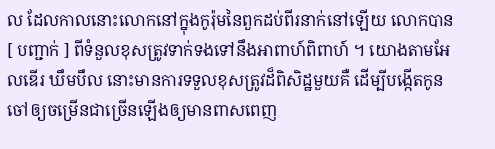ល ដែលកាលនោះលោកនៅក្នុងកូរ៉ុមនៃពួកដប់ពីរនាក់នៅឡើយ លោកបាន [ បញ្ជាក់ ] ពីទំនួលខុសត្រូវទាក់ទងទៅនឹងអាពាហ៍ពិពាហ៍ ។ យោងតាមអែលឌើរ ឃឹមបឹល នោះមានការទទួលខុសត្រូវដ៏ពិសិដ្ឋមួយគឺ ដើម្បីបង្កើតកូនចៅឲ្យចម្រើនជាច្រើនឡើងឲ្យមានពាសពេញ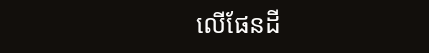លើផែនដី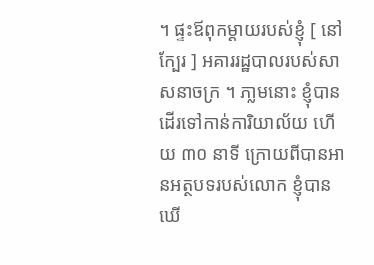។ ផ្ទះឪពុកម្ដាយរបស់ខ្ញុំ [ នៅក្បែរ ] អគាររដ្ឋបាលរបស់សាសនាចក្រ ។ ភា្លមនោះ ខ្ញុំបានដើរទៅកាន់ការិយាល័យ ហើយ ៣០ នាទី ក្រោយពីបានអានអត្ថបទរបស់លោក ខ្ញុំបានឃើ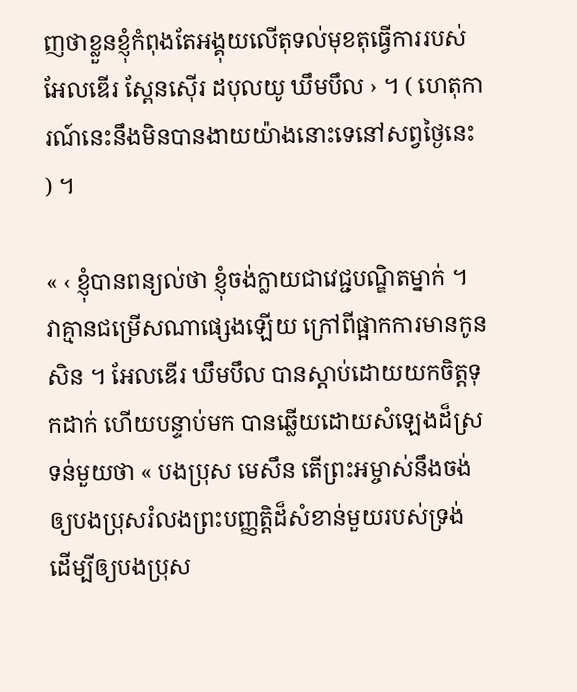ញថាខ្លួនខ្ញុំកំពុងតែអង្គុយលើតុទល់មុខតុធ្វើការរបស់អែលឌើរ ស្ពែនស៊ើរ ដបុលយូ ឃឹមបឹល › ។ ( ហេតុការណ៍នេះនឹងមិនបានងាយយ៉ាងនោះទេនៅសព្វថ្ងៃនេះ ) ។

« ‹ ខ្ញុំបានពន្យល់ថា ខ្ញុំចង់ក្លាយជាវេជ្ជបណ្ឌិតម្នាក់ ។ វាគ្មានជម្រើសណាផ្សេងឡើយ ក្រៅពីផ្អាកការមានកូនសិន ។ អែលឌើរ ឃឹមបឹល បានស្ដាប់ដោយយកចិត្តទុកដាក់ ហើយបន្ទាប់មក បានឆ្លើយដោយសំឡេងដ៏ស្រទន់មួយថា « បងប្រុស មេសឹន តើព្រះអម្ចាស់នឹងចង់ឲ្យបងប្រុសរំលងព្រះបញ្ញត្តិដ៏សំខាន់មួយរបស់ទ្រង់ ដើម្បីឲ្យបងប្រុស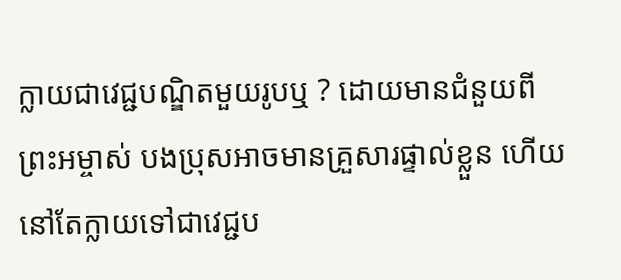ក្លាយជាវេជ្ជបណ្ឌិតមួយរូបឬ ? ដោយមានជំនួយពីព្រះអម្ចាស់ បងប្រុសអាចមានគ្រួសារផ្ទាល់ខ្លួន ហើយនៅតែក្លាយទៅជាវេជ្ជប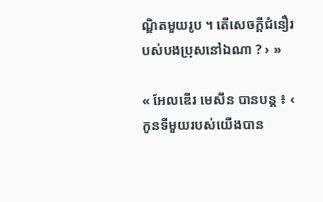ណ្ឌិតមួយរូប ។ តើសេចក្ដីជំនឿរបស់បងប្រុសនៅឯណា ? › »

« អែលឌើរ មេសឹន បានបន្ដ ៖ ‹ កូនទីមួយរបស់យើងបាន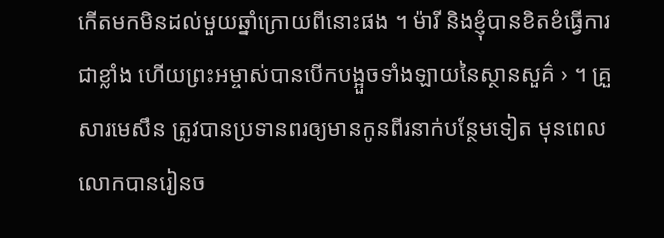កើតមកមិនដល់មួយឆ្នាំក្រោយពីនោះផង ។ ម៉ារី និងខ្ញុំបានខិតខំធ្វើការជាខ្លាំង ហើយព្រះអម្ចាស់បានបើកបង្អួចទាំងឡាយនៃស្ថានសួគ៌ › ។ គ្រួសារមេសឹន ត្រូវបានប្រទានពរឲ្យមានកូនពីរនាក់បន្ថែមទៀត មុនពេលលោកបានរៀនច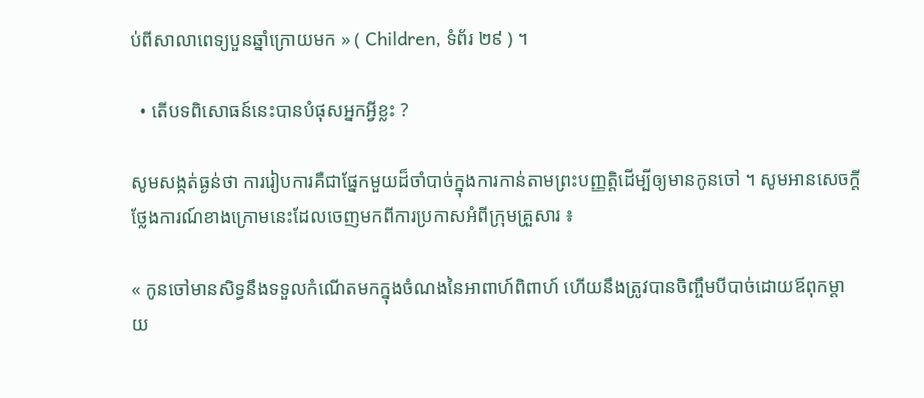ប់ពីសាលាពេទ្យបួនឆ្នាំក្រោយមក » ( Children, ទំព័រ ២៩ ) ។

  • តើបទពិសោធន៍នេះបានបំផុសអ្នកអ្វីខ្លះ ?

សូមសង្កត់ធ្ងន់ថា ការរៀបការគឺជាផ្នែកមួយដ៏ចាំបាច់ក្នុងការកាន់តាមព្រះបញ្ញត្តិដើម្បីឲ្យមានកូនចៅ ។ សូមអានសេចក្ដីថ្លែងការណ៍ខាងក្រោមនេះដែលចេញមកពីការប្រកាសអំពីក្រុមគ្រួសារ ៖

« កូនចៅមានសិទ្ធនឹងទទួលកំណើតមកក្នុងចំណងនៃអាពាហ៍ពិពាហ៍ ហើយនឹងត្រូវបានចិញ្ចឹមបីបាច់ដោយឪពុកម្ដាយ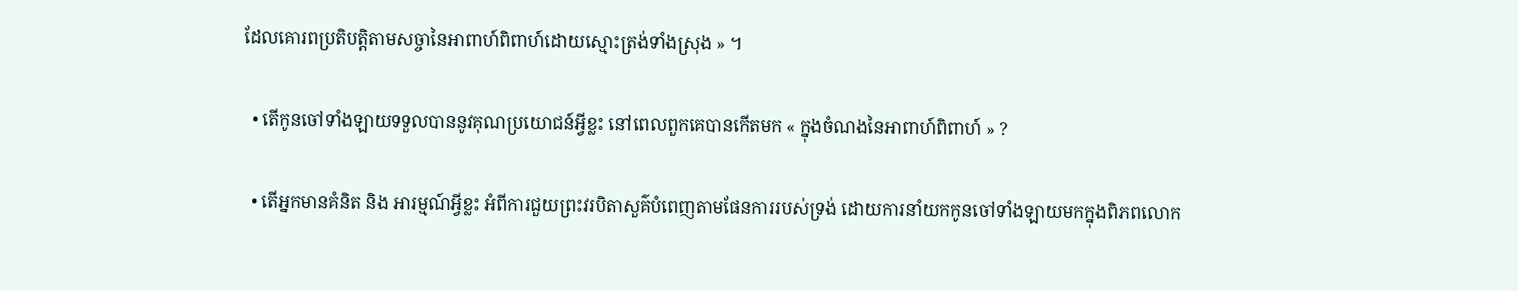ដែលគោរពប្រតិបត្តិតាមសច្ចានៃអាពាហ៍ពិពាហ៍ដោយស្មោះត្រង់ទាំងស្រុង » ។

  • តើកូនចៅទាំងឡាយទទួលបាននូវគុណប្រយោជន៍អ្វីខ្លះ នៅពេលពួកគេបានកើតមក « ក្នុងចំណងនៃអាពាហ៍ពិពាហ៍ » ?

  • តើអ្នកមានគំនិត និង អារម្មណ៍អ្វីខ្លះ អំពីការជួយព្រះវរបិតាសួគ៌បំពេញតាមផែនការរបស់ទ្រង់ ដោយការនាំយកកូនចៅទាំងឡាយមកក្នុងពិភពលោក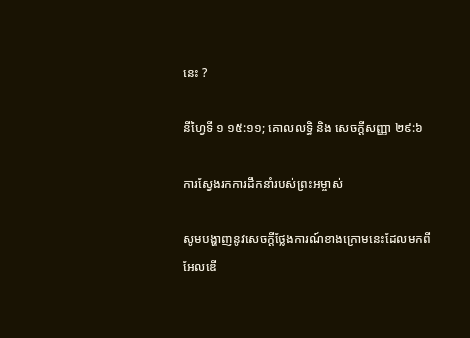នេះ ?

នីហ្វៃទី ១ ១៥:១១; គោលលទ្ធិ និង សេចក្ដីសញ្ញា ២៩:៦

ការស្វែងរកការដឹកនាំរបស់ព្រះអម្ចាស់

សូមបង្ហាញនូវសេចក្ដីថ្លែងការណ៍ខាងក្រោមនេះដែលមកពីអែលឌើ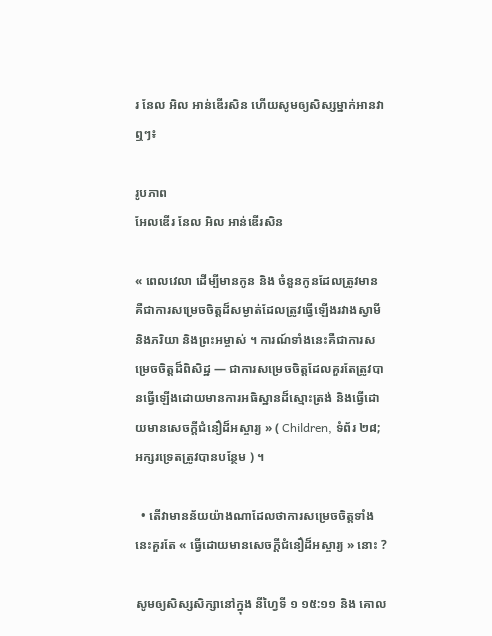រ នែល អិល អាន់ឌើរសិន ហើយសូមឲ្យសិស្សម្នាក់អានវាឮៗ៖

រូបភាព
អែលឌើរ នែល អិល អាន់ឌើរសិន

« ពេលវេលា ដើម្បីមានកូន និង ចំនួនកូនដែលត្រូវមាន គឺជាការសម្រេចចិត្តដ៏សម្ងាត់ដែលត្រូវធ្វើឡើងរវាងស្វាមី និងភរិយា និងព្រះអម្ចាស់ ។ ការណ៍ទាំងនេះគឺជាការសម្រេចចិត្តដ៏ពិសិដ្ឋ — ជាការសម្រេចចិត្តដែលគួរតែត្រូវបានធ្វើឡើងដោយមានការអធិស្ឋានដ៏ស្មោះត្រង់ និងធ្វើដោយមានសេចក្ដីជំនឿដ៏អស្ចារ្យ » ( Children, ទំព័រ ២៨; អក្សរទ្រេតត្រូវបានបន្ថែម ) ។

  • តើវាមានន័យយ៉ាងណាដែលថាការសម្រេចចិត្តទាំងនេះគួរតែ « ធ្វើដោយមានសេចក្ដីជំនឿដ៏អស្ចារ្យ » នោះ ?

សូមឲ្យសិស្សសិក្សានៅក្នុង នីហ្វៃទី ១ ១៥:១១ និង គោល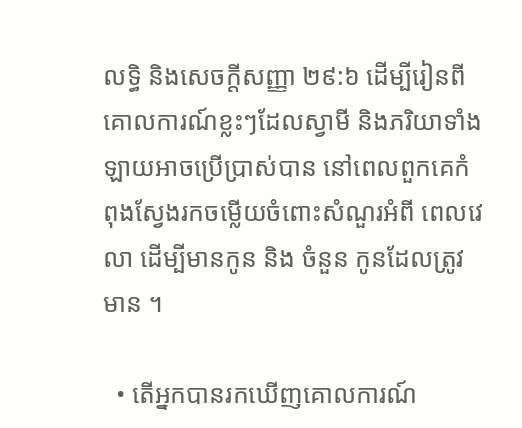លទ្ធិ និងសេចក្ដីសញ្ញា ២៩:៦ ដើម្បីរៀនពីគោលការណ៍ខ្លះៗដែលស្វាមី និងភរិយាទាំងឡាយអាចប្រើប្រាស់បាន នៅពេលពួកគេកំពុងស្វែងរកចម្លើយចំពោះសំណួរអំពី ពេលវេលា ដើម្បីមានកូន និង ចំនួន កូនដែលត្រូវមាន ។

  • តើអ្នកបានរកឃើញគោលការណ៍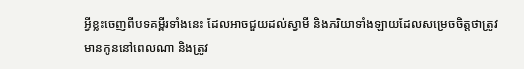អ្វីខ្លះចេញពីបទគម្ពីរទាំងនេះ ដែលអាចជួយដល់ស្វាមី និងភរិយាទាំងឡាយដែលសម្រេចចិត្តថាត្រូវមានកូននៅពេលណា និងត្រូវ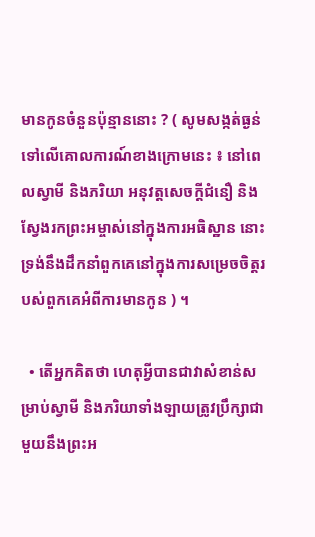មានកូនចំនួនប៉ុន្មាននោះ ? ( សូមសង្កត់ធ្ងន់ទៅលើគោលការណ៍ខាងក្រោមនេះ ៖ នៅពេលស្វាមី និងភរិយា អនុវត្តសេចក្ដីជំនឿ និងស្វែងរកព្រះអម្ចាស់នៅក្នុងការអធិស្ឋាន នោះទ្រង់នឹងដឹកនាំពួកគេនៅក្នុងការសម្រេចចិត្តរបស់ពួកគេអំពីការមានកូន ) ។

  • តើអ្នកគិតថា ហេតុអ្វីបានជាវាសំខាន់សម្រាប់ស្វាមី និងភរិយាទាំងឡាយត្រូវប្រឹក្សាជាមួយនឹងព្រះអ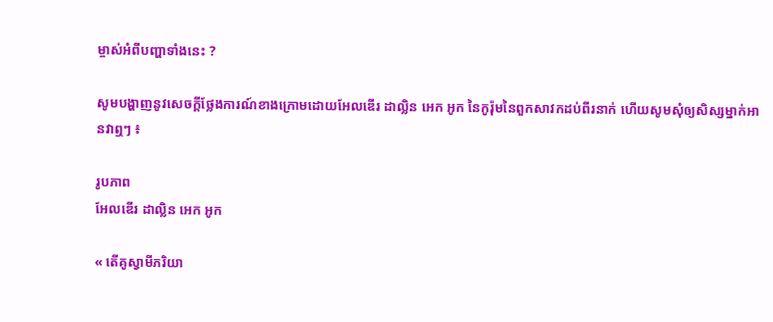ម្ចាស់អំពីបញ្ហាទាំងនេះ ?

សូមបង្ហាញនូវសេចក្ដីថ្លែងការណ៍ខាងក្រោមដោយអែលឌើរ ដាល្លិន អេក អូក នៃកូរ៉ុមនៃពួកសាវកដប់ពីរនាក់ ហើយសូមសុំឲ្យសិស្សម្នាក់អានវាឮៗ ៖

រូបភាព
អែលឌើរ ដាល្លិន អេក អូក

« តើគូស្វាមីភរិយា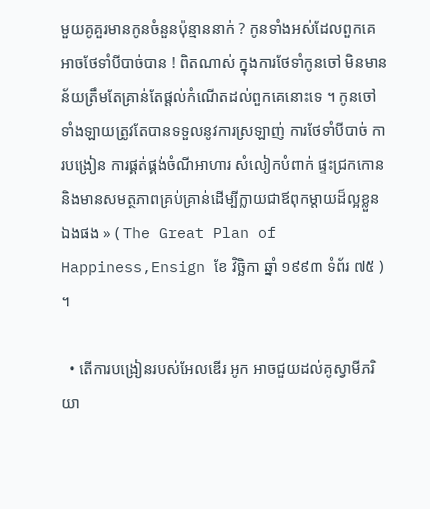មួយគូគួរមានកូនចំនួនប៉ុន្មាននាក់ ? កូនទាំងអស់ដែលពួកគេអាចថែទាំបីបាច់បាន ! ពិតណាស់ ក្នុងការថែទាំកូនចៅ មិនមានន័យត្រឹមតែគ្រាន់តែផ្ដល់កំណើតដល់ពួកគេនោះទេ ។ កូនចៅទាំងឡាយត្រូវតែបានទទួលនូវការស្រឡាញ់ ការថែទាំបីបាច់ ការបង្រៀន ការផ្គត់ផ្គង់ចំណីអាហារ សំលៀកបំពាក់ ផ្ទះជ្រកកោន និងមានសមត្ថភាពគ្រប់គ្រាន់ដើម្បីក្លាយជាឪពុកម្ដាយដ៏ល្អខ្លួនឯងផង » ( The Great Plan of Happiness,Ensign ខែ វិច្ឆិកា ឆ្នាំ ១៩៩៣ ទំព័រ ៧៥ ) ។

  • តើការបង្រៀនរបស់អែលឌើរ អូក អាចជួយដល់គូស្វាមីភរិយា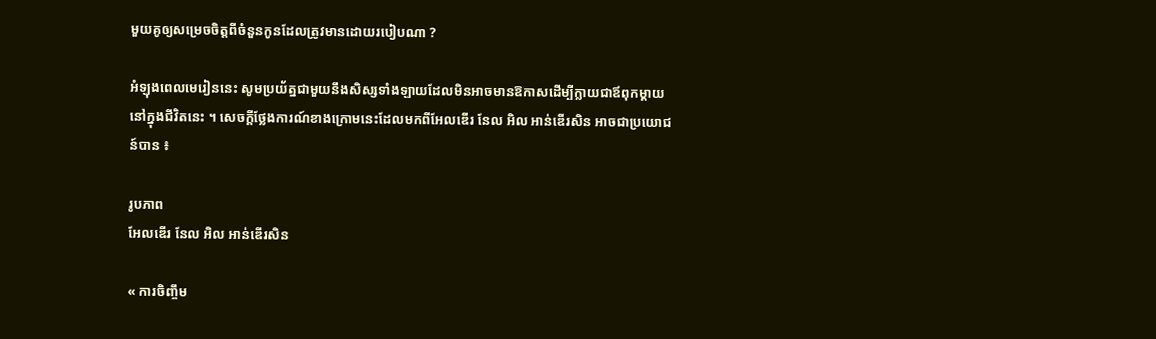មួយគូឲ្យសម្រេចចិត្តពីចំនួនកូនដែលត្រូវមានដោយរបៀបណា ?

អំឡុងពេលមេរៀននេះ សូមប្រយ័ត្នជាមួយនឹងសិស្សទាំងឡាយដែលមិនអាចមានឱកាសដើម្បីក្លាយជាឪពុកម្ដាយនៅក្នុងជីវិតនេះ ។ សេចក្ដីថ្លែងការណ៍ខាងក្រោមនេះដែលមកពីអែលឌើរ នែល អិល អាន់ឌើរសិន អាចជាប្រយោជន៍បាន ៖

រូបភាព
អែលឌើរ នែល អិល អាន់ឌើរសិន

« ការចិញ្ចឹម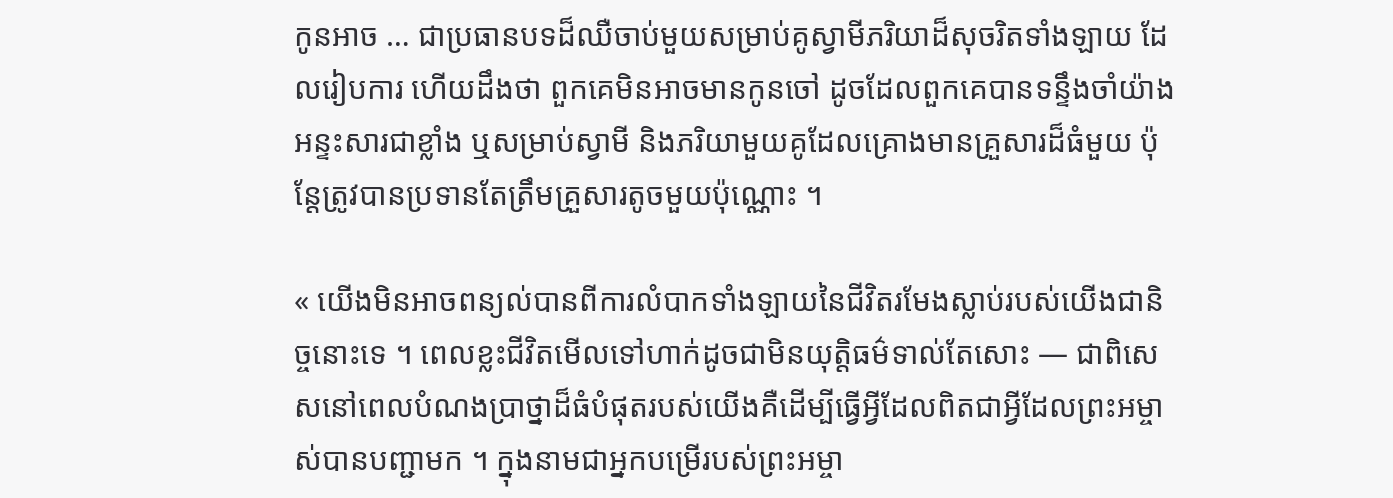កូនអាច … ជាប្រធានបទដ៏ឈឺចាប់មួយសម្រាប់គូស្វាមីភរិយាដ៏សុចរិតទាំងឡាយ ដែលរៀបការ ហើយដឹងថា ពួកគេមិនអាចមានកូនចៅ ដូចដែលពួកគេបានទន្ទឹងចាំយ៉ាងអន្ទះសារជាខ្លាំង ឬសម្រាប់ស្វាមី និងភរិយាមួយគូដែលគ្រោងមានគ្រួសារដ៏ធំមួយ ប៉ុន្ដែត្រូវបានប្រទានតែត្រឹមគ្រួសារតូចមួយប៉ុណ្ណោះ ។

« យើងមិនអាចពន្យល់បានពីការលំបាកទាំងឡាយនៃជីវិតរមែងស្លាប់របស់យើងជានិច្ចនោះទេ ។ ពេលខ្លះជីវិតមើលទៅហាក់ដូចជាមិនយុត្តិធម៌ទាល់តែសោះ — ជាពិសេសនៅពេលបំណងប្រាថ្នាដ៏ធំបំផុតរបស់យើងគឺដើម្បីធ្វើអ្វីដែលពិតជាអ្វីដែលព្រះអម្ចាស់បានបញ្ជាមក ។ ក្នុងនាមជាអ្នកបម្រើរបស់ព្រះអម្ចា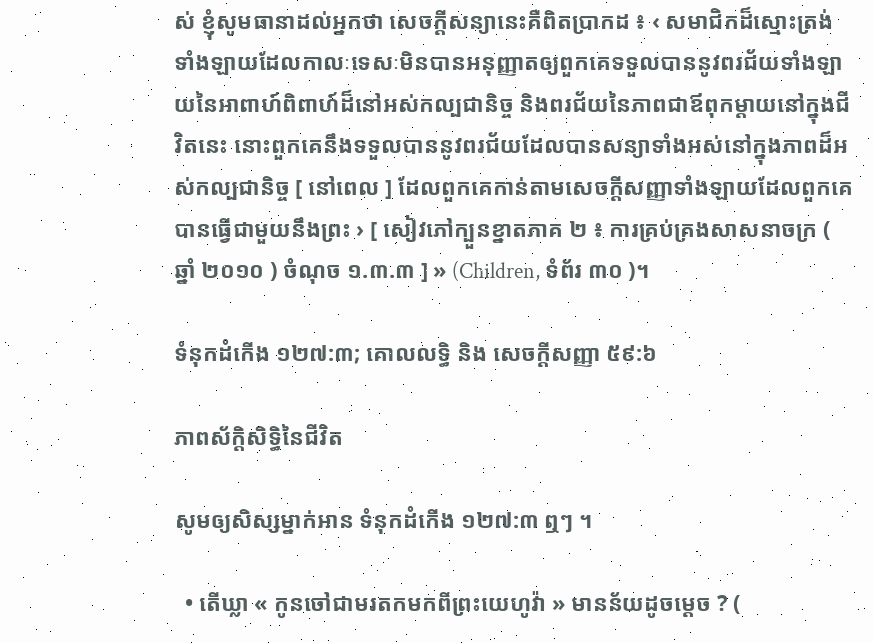ស់ ខ្ញុំសូមធានាដល់អ្នកថា សេចក្ដីសន្យានេះគឺពិតប្រាកដ ៖ ‹ សមាជិកដ៏ស្មោះត្រង់ទាំងឡាយដែលកាលៈទេសៈមិនបានអនុញ្ញាតឲ្យពួកគេទទួលបាននូវពរជ័យទាំងឡាយនៃអាពាហ៍ពិពាហ៍ដ៏នៅអស់កល្បជានិច្ច និងពរជ័យនៃភាពជាឪពុកម្ដាយនៅក្នុងជីវិតនេះ នោះពួកគេនឹងទទួលបាននូវពរជ័យដែលបានសន្យាទាំងអស់នៅក្នុងភាពដ៏អស់កល្បជានិច្ច [ នៅពេល ] ដែលពួកគេកាន់តាមសេចក្ដីសញ្ញាទាំងឡាយដែលពួកគេបានធ្វើជាមួយនឹងព្រះ › [ សៀវភៅក្បួនខ្នាតភាគ ២ ៖ ការគ្រប់គ្រងសាសនាចក្រ ( ឆ្នាំ ២០១០ ) ចំណុច ១.៣.៣ ] » (Children, ទំព័រ ៣០ )។

ទំនុកដំកើង ១២៧:៣; គោលលទ្ធិ និង សេចក្ដីសញ្ញា ៥៩:៦

ភាពស័ក្ដិសិទ្ធិនៃជីវិត

សូមឲ្យសិស្សម្នាក់អាន ទំនុកដំកើង ១២៧:៣ ឮៗ ។

  • តើឃ្លា « កូនចៅជាមរតកមកពីព្រះយេហូវ៉ា » មានន័យដូចម្ដេច ? (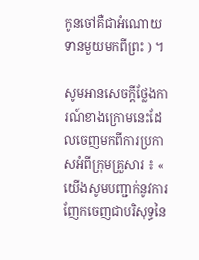កូនចៅគឺជាអំណោយទានមួយមកពីព្រះ ) ។

សូមអានសេចក្ដីថ្លែងការណ៍ខាងក្រោមនេះដែលចេញមកពីការប្រកាសអំពីក្រុមគ្រួសារ ៖ « យើងសូមបញ្ជាក់នូវការញែកចេញជាបរិសុទ្ធនៃ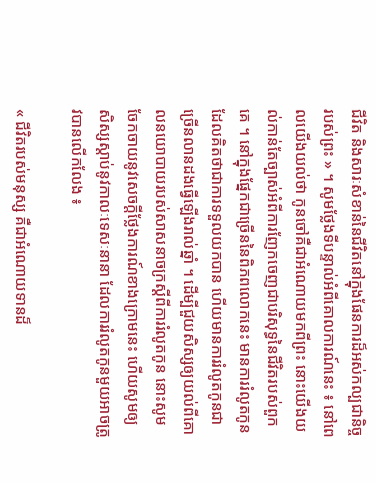ជីវិត និងសារៈសំខាន់នៃជីវិតនៅក្នុងផែនការដ៏អស់កល្បជានិច្ចរបស់ព្រះ » ។ សូមថ្លែងទីបន្ទាល់អំពីគោលការណ៍នេះ ៖ នៅពេលយើងយល់ថា កូនចៅគឺជាអំណោយមកពីព្រះ នោះយើងយល់កាន់តែច្បាស់អំពីការញែកចេញជាបរិសុទ្ធនៃជីវិតរបស់ពួកគេ ។ នៅក្នុងផ្នែកជាច្រើននៃពិភពលោកនេះ មានការរំលូតកូនដែលគិតថាជាការទទួលយកបាន ហើយមានការរំលូតកូនជាច្រើនលានដងធ្វើឡើងរាល់ឆ្នាំ ។ ដើម្បីជួយសិស្សឲ្យយល់ពីគោលនយោបាយរបស់សាសនាចក្រស្ដីពីការរំលូតកូន នោះសូមចែកចាយនូវសេចក្ដីថ្លែងការណ៍ខាងក្រោមនេះ ហើយសូមឲ្យសិស្សស្ដាប់នូវកាលៈទេសៈនានា ដែលការរំលូតកូនមួយអាចត្រូវបានលើកលែង ៖

« ជីវិតរបស់មនុស្ស គឺជាអំណោយទានដ៏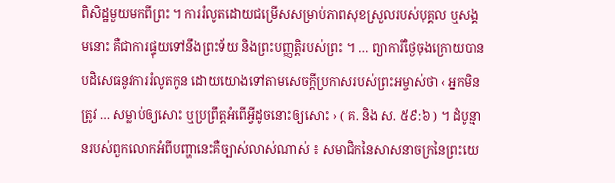ពិសិដ្ឋមួយមកពីព្រះ ។ ការរំលូតដោយជម្រើសសម្រាប់ភាពសុខស្រួលរបស់បុគ្គល ឬសង្គមនោះ គឺជាការផ្ទុយទៅនឹងព្រះទ័យ និងព្រះបញ្ញត្តិរបស់ព្រះ ។ … ព្យាការីថ្ងៃចុងក្រោយបានបដិសេធនូវការរំលូតកូន ដោយយោងទៅតាមសេចក្ដីប្រកាសរបស់ព្រះអម្ចាស់ថា ‹ អ្នកមិនត្រូវ … សម្លាប់ឲ្យសោះ ឬប្រព្រឹត្តអំពើអ្វីដូចនោះឲ្យសោះ › ( គ. និង ស. ៥៩:៦ ) ។ ដំបូន្មានរបស់ពួកលោកអំពីបញ្ហានេះគឺច្បាស់លាស់ណាស់ ៖ សមាជិកនៃសាសនាចក្រនៃព្រះយេ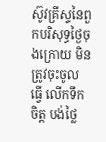ស៊ូវគ្រីស្ទនៃពួកបរិសុទ្ធថ្ងៃចុងក្រោយ មិនត្រូវចុះចូល ធ្វើ លើកទឹកចិត្ត បង់ថ្លៃ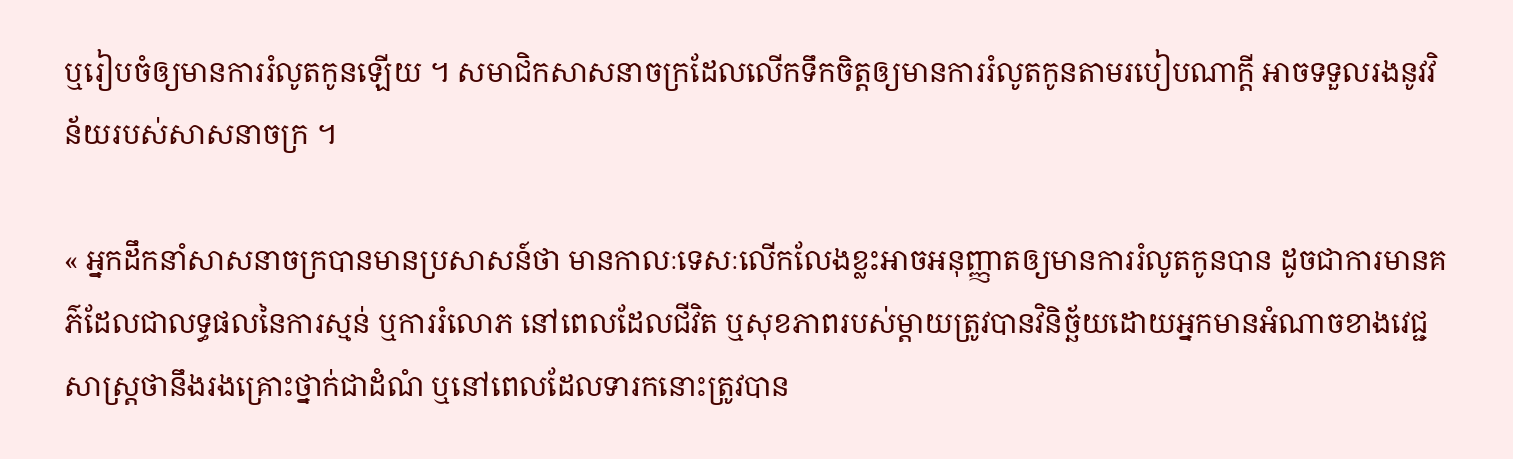ឬរៀបចំឲ្យមានការរំលូតកូនឡើយ ។ សមាជិកសាសនាចក្រដែលលើកទឹកចិត្តឲ្យមានការរំលូតកូនតាមរបៀបណាក្ដី អាចទទួលរងនូវវិន័យរបស់សាសនាចក្រ ។

« អ្នកដឹកនាំសាសនាចក្របានមានប្រសាសន៍ថា មានកាលៈទេសៈលើកលែងខ្លះអាចអនុញ្ញាតឲ្យមានការរំលូតកូនបាន ដូចជាការមានគភ៌ដែលជាលទ្ធផលនៃការស្មន់ ឬការរំលោភ នៅពេលដែលជីវិត ឬសុខភាពរបស់ម្ដាយត្រូវបានវិនិច្ឆ័យដោយអ្នកមានអំណាចខាងវេជ្ជសាស្ដ្រថានឹងរងគ្រោះថ្នាក់ជាដំណំ ឬនៅពេលដែលទារកនោះត្រូវបាន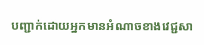បញ្ជាក់ដោយអ្នកមានអំណាចខាងវេជ្ជសា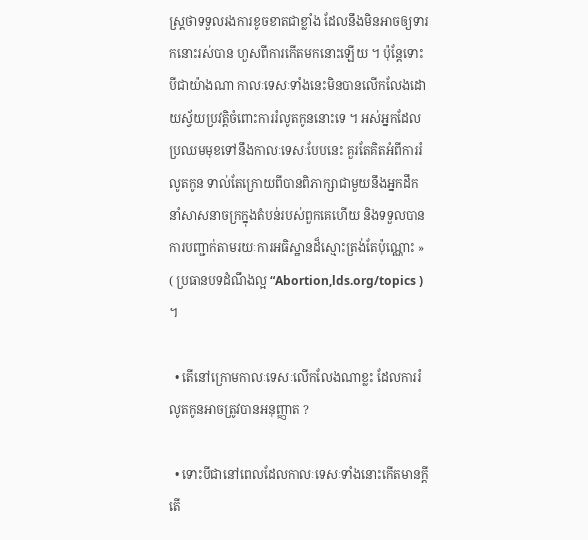ស្ដ្រថាទទួលរងការខូចខាតជាខ្លាំង ដែលនឹងមិនអាចឲ្យទារកនោះរស់បាន ហួសពីការកើតមកនោះឡើយ ។ ប៉ុន្ដែទោះបីជាយ៉ាងណា កាលៈទេសៈទាំងនេះមិនបានលើកលែងដោយស្វ័យប្រវត្តិចំពោះការរំលូតកូននោះទេ ។ អស់អ្នកដែលប្រឈមមុខទៅនឹងកាលៈទេសៈបែបនេះ គួរតែគិតអំពីការរំលូតកូន ទាល់តែក្រោយពីបានពិភាក្សាជាមួយនឹងអ្នកដឹកនាំសាសនាចក្រក្នុងតំបន់របស់ពួកគេហើយ និងទទួលបានការបញ្ជាក់តាមរយៈការអធិស្ឋានដ៏ស្មោះត្រង់តែប៉ុណ្ណោះ » ( ប្រធានបទដំណឹងល្អ “Abortion,lds.org/topics ) ។

  • តើនៅក្រោមកាលៈទេសៈលើកលែងណាខ្លះ ដែលការរំលូតកូនអាចត្រូវបានអនុញ្ញាត ?

  • ទោះបីជានៅពេលដែលកាលៈទេសៈទាំងនោះកើតមានក្ដី តើ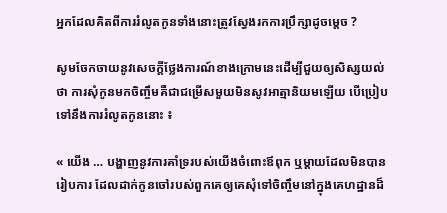អ្នកដែលគិតពីការរំលូតកូនទាំងនោះត្រូវស្វែងរកការប្រឹក្សាដូចម្ដេច ?

សូមចែកចាយនូវសេចក្ដីថ្លែងការណ៍ខាងក្រោមនេះដើម្បីជួយឲ្យសិស្សយល់ថា ការសុំកូនមកចិញ្ចឹមគឺជាជម្រើសមួយមិនសូវអាត្មានិយមឡើយ បើប្រៀបទៅនឹងការរំលូតកូននោះ ៖

« យើង … បង្ហាញនូវការគាំទ្ររបស់យើងចំពោះឪពុក ឬម្ដាយដែលមិនបានរៀបការ ដែលដាក់កូនចៅរបស់ពួកគេឲ្យគេសុំទៅចិញ្ចឹមនៅក្នុងគេហដ្ឋានដ៏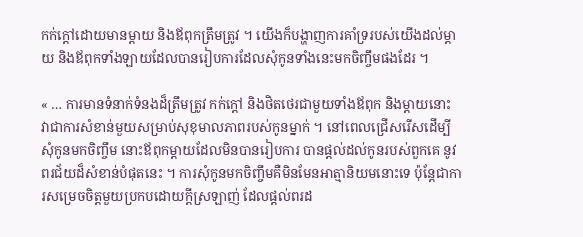កក់ក្ដៅដោយមានម្ដាយ និងឪពុកត្រឹមត្រូវ ។ យើងក៏បង្ហាញការគាំទ្ររបស់យើងដល់ម្ដាយ និងឪពុកទាំងឡាយដែលបានរៀបការដែលសុំកូនទាំងនេះមកចិញ្ចឹមផងដែរ ។

« … ការមានទំនាក់ទំនងដ៏ត្រឹមត្រូវ កក់ក្ដៅ និងថិតថេរជាមួយទាំងឪពុក និងម្ដាយនោះ វាជាការសំខាន់មួយសម្រាប់សុខុមាលភាពរបស់កូនម្នាក់ ។ នៅពេលជ្រើសរើសដើម្បីសុំកូនមកចិញ្ចឹម នោះឪពុកម្ដាយដែលមិនបានរៀបការ បានផ្ដល់ដល់កូនរបស់ពួកគេ នូវពរជ័យដ៏សំខាន់បំផុតនេះ ។ ការសុំកូនមកចិញ្ចឹមគឺមិនមែនអាត្មានិយមនោះទេ ប៉ុន្ដែជាការសម្រេចចិត្តមួយប្រកបដោយក្ដីស្រឡាញ់ ដែលផ្ដល់ពរដ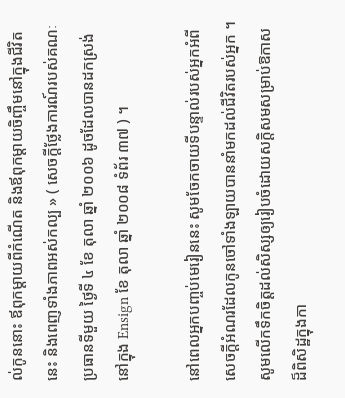ល់កូននោះ ឪពុកម្ដាយពីកំណើត និងឪពុកម្ដាយចិញ្ចឹមនៅក្នុងជីវិតនេះ និងពេញទាំងភាពអស់កល្ប » ( សេចក្ដីថ្លែងការណ៍របស់គណៈប្រធានទីមួយ ថ្ងៃទី ៤ ខែ តុលា ឆ្នាំ ២០០៦ ដូចដែលបានដកស្រង់នៅក្នុង Ensign ខែ តុលា ឆ្នាំ ២០០៨ ទំព័រ ៣៧ ) ។

នៅពេលអ្នកបញ្ចប់មេរៀននេះ សូមចែកចាយទីបន្ទាល់របស់អ្នកអំពីសេចក្ដីអំណរដែលកូនចៅទាំងឡាយបាននាំមកដល់ជីវិតរបស់អ្នក ។ សូមលើកទឹកចិត្តដល់សិស្សឲ្យរៀបចំដោយសក្ដិសមសម្រាប់ឱកាសដ៏ពិសិដ្ឋក្នុងកា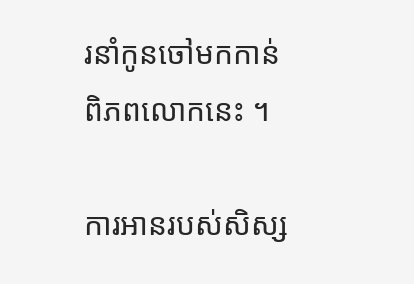រនាំកូនចៅមកកាន់ពិភពលោកនេះ ។

ការអានរបស់សិស្ស